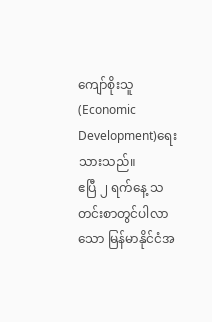ကျော်စိုးသူ(Economic Development)ရေးသားသည်။
ဧပြီ ၂ ရက်နေ့ သတင်းစာတွင်ပါလာသော မြန်မာနိုင်ငံအ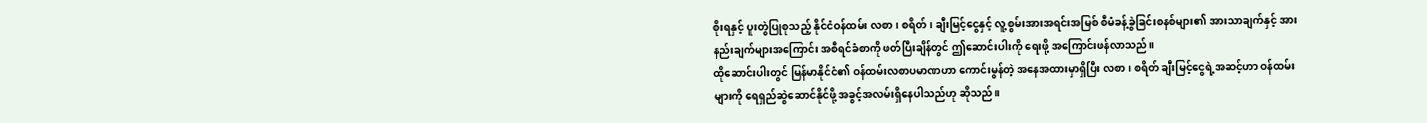စိုးရနှင့် ပူးတွဲပြုစုသည့် နိုင်ငံဝန်ထမ်း လစာ၊ စရိတ်၊ ချီးမြင့်ငွေနှင့် လူ့စွမ်းအားအရင်းအမြစ် စီမံခန့်ခွဲခြင်းစနစ်များ၏ အားသာချက်နှင့် အားနည်းချက်များအကြောင်း အစီရင်ခံစာကို ဖတ်ပြီးချိန်တွင် ဤဆောင်းပါးကို ရေးဖို့ အကြောင်းဖန်လာသည်။
ထိုဆောင်းပါးတွင် မြန်မာနိုင်ငံ၏ ဝန်ထမ်းလစာပမာဏဟာ ကောင်းမွန်တဲ့ အနေအထားမှာရှိပြီး လစာ၊ စရိတ် ချီးမြင့်ငွေရဲ့အဆင့်ဟာ ဝန်ထမ်းများကို ရေရှည်ဆွဲဆောင်နိုင်ဖို့ အခွင့်အလမ်းရှိနေပါသည်ဟု ဆိုသည်။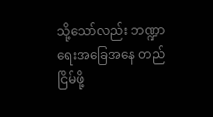သို့သော်လည်း ဘဏ္ဍာရေးအခြေအနေ တည်ငြိမ်ဖို့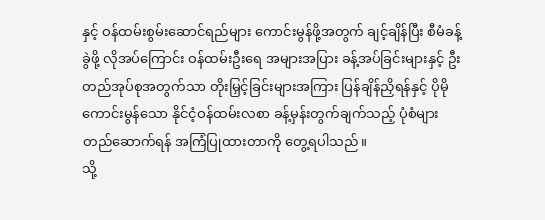နှင့် ဝန်ထမ်းစွမ်းဆောင်ရည်များ ကောင်းမွန်ဖို့အတွက် ချင့်ချိန်ပြီး စီမံခန့်ခွဲဖို့ လိုအပ်ကြောင်း ဝန်ထမ်းဦးရေ အများအပြား ခန့်အပ်ခြင်းများနှင့် ဦးတည်အုပ်စုအတွက်သာ တိုးမြှင့်ခြင်းများအကြား ပြန်ချိန်ညှိရန်နှင့် ပိုမိုကောင်းမွန်သော နိုင်ငံ့ဝန်ထမ်းလစာ ခန့်မှန်းတွက်ချက်သည့် ပုံစံများတည်ဆောက်ရန် အကြံပြုထားတာကို တွေ့ရပါသည်။
သို့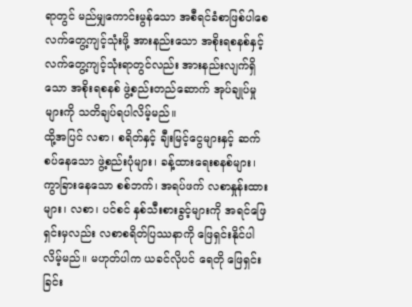ရာတွင် မည်မျှကောင်းမွန်သော အစီရင်ခံစာဖြစ်ပါစေ လက်တွေ့ကျင့်သုံးဖို့ အားနည်းသော အစိုးရစနစ်နှင့် လက်တွေ့ကျင့်သုံးရာတွင်လည်း အားနည်းလျက်ရှိသော အစိုးရစနစ် ဖွဲ့စည်းတည်ဆောက် အုပ်ချုပ်မှုများကို သတိချပ်ရပါလိမ့်မည်။
ထို့အပြင် လစာ၊ စရိတ်နှင့် ချီးမြင့်ငွေများနှင့် ဆက်စပ်နေသော ဖွဲ့စည်းပုံများ၊ ခန့်ထားရေးစနစ်များ၊ ကွာခြားနေသော စစ်ဘက်၊ အရပ်ဖက် လစာနှုန်းထားများ၊ လစာ၊ ပင်စင် နှစ်သီးစားခွင့်များကို အရင်ဖြေရှင်းမှလည်း လစာစရိတ်ပြဿနာကို ဖြေရှင်းနိုင်ပါလိမ့်မည်။ မဟုတ်ပါက ယခင်လိုပင် ရေတို ဖြေရှင်းခြင်း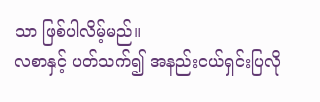သာ ဖြစ်ပါလိမ့်မည်။
လစာနှင့် ပတ်သက်၍ အနည်းငယ်ရှင်းပြလို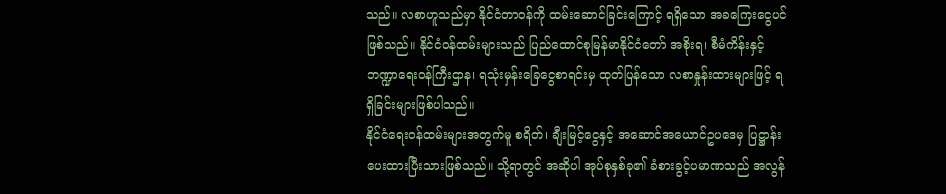သည်။ လစာဟူသည်မှာ နိုင်ငံတာဝန်ကို ထမ်းဆောင်ခြင်းကြောင့် ရရှိသော အခကြေးငွေပင်ဖြစ်သည်။ နိုင်ငံဝန်ထမ်းများသည် ပြည်ထောင်စုမြန်မာနိုင်ငံတော် အစိုးရ၊ စီမံကိန်းနှင့် ဘဏ္ဍာရေးဝန်ကြီးဌာန၊ ရသုံးမှန်းခြေငွေစာရင်းမှ ထုတ်ပြန်သော လစာနှုန်းထားများဖြင့် ရရှိခြင်းများဖြစ်ပါသည်။
နိုင်ငံရေးဝန်ထမ်းများအတွက်မူ စရိတ်၊ ချီးမြင့်ငွေနှင့် အဆောင်အယောင်ဥပဒေမှ ပြဋ္ဌာန်းပေးထားပြီးသားဖြစ်သည်။ သို့ရာတွင် အဆိုပါ အုပ်စုနှစ်ခု၏ ခံစားခွင့်ပမာဏသည် အလွန်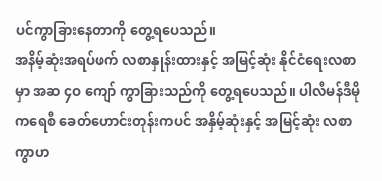ပင်ကွာခြားနေတာကို တွေ့ရပေသည်။
အနိမ့်ဆုံးအရပ်ဖက် လစာနှုန်းထားနှင့် အမြင့်ဆုံး နိုင်ငံရေးလစာမှာ အဆ ၄ဝ ကျော် ကွာခြားသည်ကို တွေ့ရပေသည်။ ပါလီမန်ဒီမိုကရေစီ ခေတ်ဟောင်းတုန်းကပင် အနှိမ့်ဆုံးနှင့် အမြင့်ဆုံး လစာကွာဟ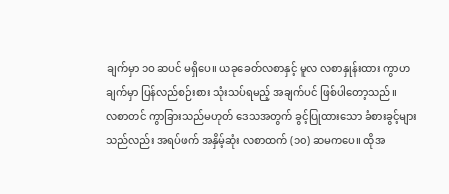ချက်မှာ ၁ဝ ဆပင် မရှိပေ။ ယခုခေတ်လစာနှင့် မူလ လစာနှုန်းထား ကွာဟချက်မှာ ပြန်လည်စဉ်းစား သုံးသပ်ရမည့် အချက်ပင် ဖြစ်ပါတော့သည်။
လစာတင် ကွာခြားသည်မဟုတ် ဒေသအတွက် ခွင့်ပြုထားသော ခံစားခွင့်များသည်လည်း အရပ်ဖက် အနှိမ့်ဆုံး လစာထက် (၁၀) ဆမကပေ။ ထိုအ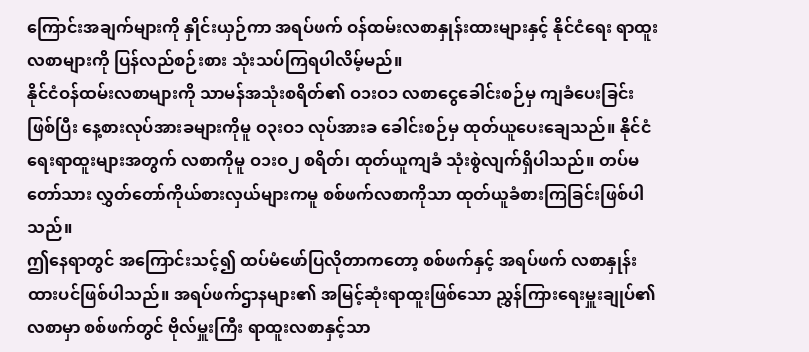ကြောင်းအချက်များကို နှိုင်းယှဉ်ကာ အရပ်ဖက် ဝန်ထမ်းလစာနှုန်းထားများနှင့် နိုင်ငံရေး ရာထူးလစာများကို ပြန်လည်စဉ်းစား သုံးသပ်ကြရပါလိမ့်မည်။
နိုင်ငံဝန်ထမ်းလစာများကို သာမန်အသုံးစရိတ်၏ ဝ၁းဝ၁ လစာငွေခေါင်းစဉ်မှ ကျခံပေးခြင်းဖြစ်ပြီး နေ့စားလုပ်အားခများကိုမူ ဝ၃းဝ၁ လုပ်အားခ ခေါင်းစဉ်မှ ထုတ်ယူပေးချေသည်။ နိုင်ငံရေးရာထူးများအတွက် လစာကိုမူ ဝ၁းဝ၂ စရိတ်၊ ထုတ်ယူကျခံ သုံးစွဲလျက်ရှိပါသည်။ တပ်မတော်သား လွှတ်တော်ကိုယ်စားလှယ်များကမူ စစ်ဖက်လစာကိုသာ ထုတ်ယူခံစားကြခြင်းဖြစ်ပါသည်။
ဤနေရာတွင် အကြောင်းသင့်၍ ထပ်မံဖော်ပြလိုတာကတော့ စစ်ဖက်နှင့် အရပ်ဖက် လစာနှုန်းထားပင်ဖြစ်ပါသည်။ အရပ်ဖက်ဌာနများ၏ အမြင့်ဆုံးရာထူးဖြစ်သော ညွှန်ကြားရေးမှူးချုပ်၏ လစာမှာ စစ်ဖက်တွင် ဗိုလ်မှူးကြီး ရာထူးလစာနှင့်သာ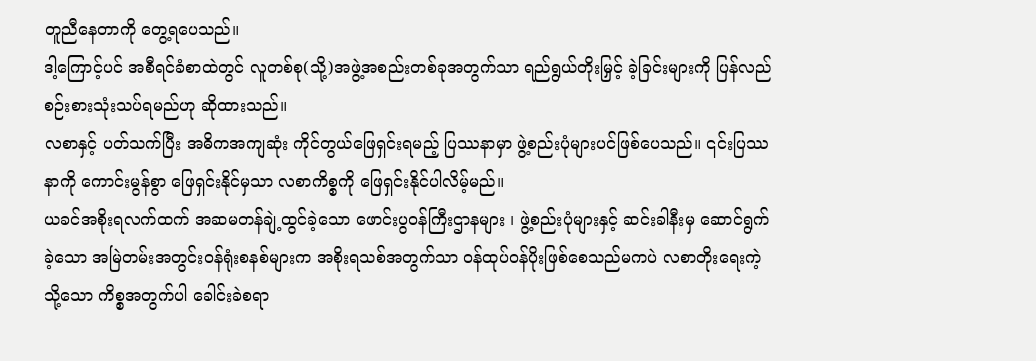တူညီနေတာကို တွေ့ရပေသည်။
ဒါ့ကြောင့်ပင် အစီရင်ခံစာထဲတွင် လူတစ်စု(သို့)အဖွဲ့အစည်းတစ်ခုအတွက်သာ ရည်ရွယ်တိုးမြှင့် ခဲ့ခြင်းများကို ပြန်လည်စဉ်းစားသုံးသပ်ရမည်ဟု ဆိုထားသည်။
လစာနှင့် ပတ်သက်ပြီး အဓိကအကျဆုံး ကိုင်တွယ်ဖြေရှင်းရမည့် ပြဿနာမှာ ဖွဲ့စည်းပုံများပင်ဖြစ်ပေသည်။ ၎င်းပြဿနာကို ကောင်းမွန်စွာ ဖြေရှင်းနိုင်မှသာ လစာကိစ္စကို ဖြေရှင်းနိုင်ပါလိမ့်မည်။
ယခင်အစိုးရလက်ထက် အဆမတန်ချဲ့ထွင်ခဲ့သော ဖောင်းပွဝန်ကြီးဌာနများ ၊ ဖွဲ့စည်းပုံများနှင့် ဆင်းခါနီးမှ ဆောင်ရွက်ခဲ့သော အမြဲတမ်းအတွင်းဝန်ရုံးစနစ်များက အစိုးရသစ်အတွက်သာ ဝန်ထုပ်ဝန်ပိုးဖြစ်စေသည်မကပဲ လစာတိုးရေးကဲ့သို့သော ကိစ္စအတွက်ပါ ခေါင်းခဲစရာ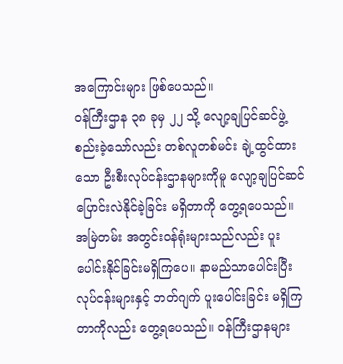အကြောင်းများ ဖြစ်ပေသည်။
ဝန်ကြီးဌာန ၃၈ ခုမှ ၂၂ သို့ လျော့ချပြင်ဆင်ဖွဲ့စည်းခဲ့သော်လည်း တစ်လူတစ်မင်း ချဲ့ထွင်ထားသော ဦးစီးလုပ်ငန်းဌာနများကိုမူ လျော့ချပြင်ဆင် ပြောင်းလဲနိုင်ခဲ့ခြင်း မရှိတာကို တွေ့ရပေသည်။
အမြဲတမ်း အတွင်းဝန်ရုံးများသည်လည်း ပူးပေါင်းနိုင်ခြင်းမရှိကြပေ။ နာမည်သာပေါင်းပြီး လုပ်ငန်းများနှင့် ဘတ်ဂျက် ပူးပေါင်းခြင်း မရှိကြတာကိုလည်း တွေ့ရပေသည်။ ဝန်ကြီးဌာနများ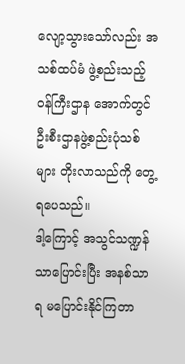လျော့သွားသော်လည်း အသစ်ထပ်မံ ဖွဲ့စည်းသည့် ဝန်ကြီးဌာန အောက်တွင် ဦးစီးဌာနဖွဲ့စည်းပုံသစ်များ တိုးလာသည်ကို တွေ့ရပေသည်။
ဒါ့ကြောင့် အသွင်သဏ္ဍန်သာပြောင်းပြီး အနစ်သာရ မပြောင်းနိုင်ကြတာ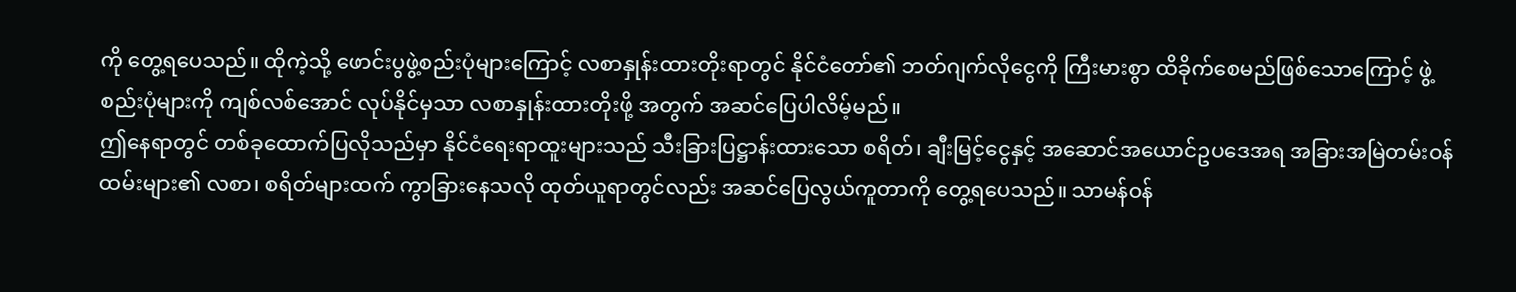ကို တွေ့ရပေသည်။ ထိုကဲ့သို့ ဖောင်းပွဖွဲ့စည်းပုံများကြောင့် လစာနှုန်းထားတိုးရာတွင် နိုင်ငံတော်၏ ဘတ်ဂျက်လိုငွေကို ကြီးမားစွာ ထိခိုက်စေမည်ဖြစ်သောကြောင့် ဖွဲ့စည်းပုံများကို ကျစ်လစ်အောင် လုပ်နိုင်မှသာ လစာနှုန်းထားတိုးဖို့ အတွက် အဆင်ပြေပါလိမ့်မည်။
ဤနေရာတွင် တစ်ခုထောက်ပြလိုသည်မှာ နိုင်ငံရေးရာထူးများသည် သီးခြားပြဋ္ဌာန်းထားသော စရိတ်၊ ချီးမြင့်ငွေနှင့် အဆောင်အယောင်ဥပဒေအရ အခြားအမြဲတမ်းဝန်ထမ်းများ၏ လစာ၊ စရိတ်များထက် ကွာခြားနေသလို ထုတ်ယူရာတွင်လည်း အဆင်ပြေလွယ်ကူတာကို တွေ့ရပေသည်။ သာမန်ဝန်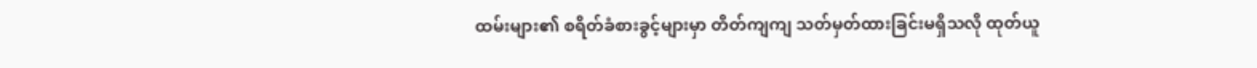ထမ်းများ၏ စရိတ်ခံစားခွင့်များမှာ တိတ်ကျကျ သတ်မှတ်ထားခြင်းမရှိသလို ထုတ်ယူ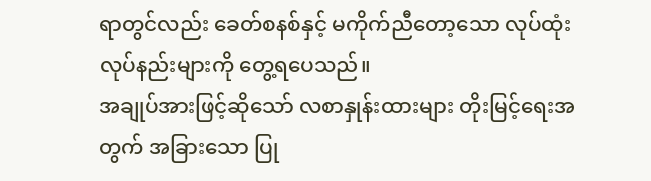ရာတွင်လည်း ခေတ်စနစ်နှင့် မကိုက်ညီတော့သော လုပ်ထုံးလုပ်နည်းများကို တွေ့ရပေသည်။
အချုပ်အားဖြင့်ဆိုသော် လစာနှုန်းထားများ တိုးမြင့်ရေးအတွက် အခြားသော ပြု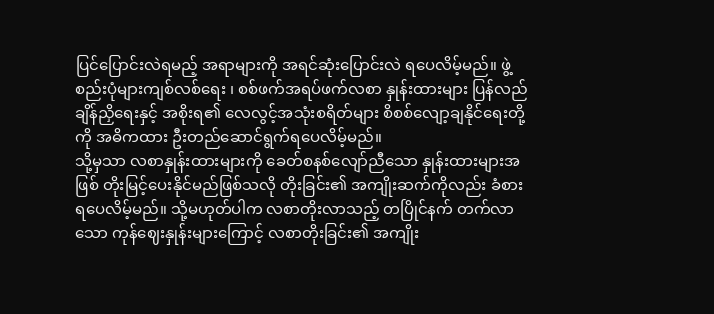ပြင်ပြောင်းလဲရမည့် အရာများကို အရင်ဆုံးပြောင်းလဲ ရပေလိမ့်မည်။ ဖွဲ့စည်းပုံများကျစ်လစ်ရေး ၊ စစ်ဖက်အရပ်ဖက်လစာ နှုန်းထားများ ပြန်လည်ချိန်ညှိရေးနှင့် အစိုးရ၏ လေလွင့်အသုံးစရိတ်များ စိစစ်လျော့ချနိုင်ရေးတို့ကို အဓိကထား ဦးတည်ဆောင်ရွက်ရပေလိမ့်မည်။
သို့မှသာ လစာနှုန်းထားများကို ခေတ်စနစ်လျော်ညီသော နှုန်းထားများအဖြစ် တိုးမြင့်ပေးနိုင်မည်ဖြစ်သလို တိုးခြင်း၏ အကျိုးဆက်ကိုလည်း ခံစားရပေလိမ့်မည်။ သို့မဟုတ်ပါက လစာတိုးလာသည့် တပြိုင်နက် တက်လာသော ကုန်ဈေးနှုန်းများကြောင့် လစာတိုးခြင်း၏ အကျိုး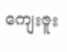ကျေးဇူး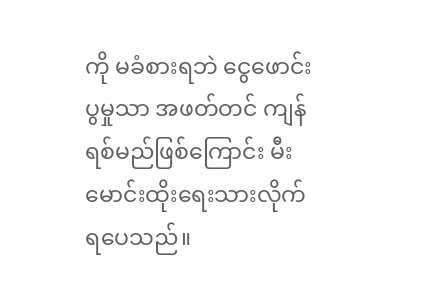ကို မခံစားရဘဲ ငွေဖောင်းပွမှုသာ အဖတ်တင် ကျန်ရစ်မည်ဖြစ်ကြောင်း မီးမောင်းထိုးရေးသားလိုက်ရပေသည်။